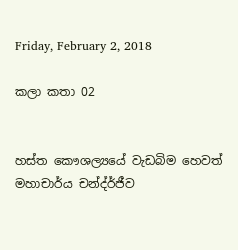Friday, February 2, 2018

කලා කතා 02


හස්ත කෞශල්‍යයේ වැඩබිම හෙවත් මහාචාර්ය චන්ද්ර්ජීව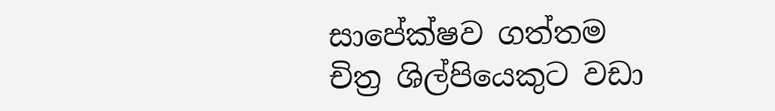සාපේක්ෂව ගත්තම චිත්‍ර ශිල්පියෙකුට වඩා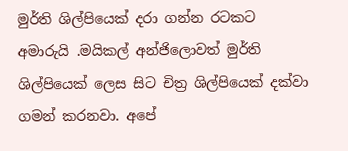මුර්ති ශිල්පියෙක් දරා ගන්න රටකට අමාරුයි .මයිකල් අන්ජිලොවත් මුර්ති ශිල්පියෙක් ලෙස සිට චිත්‍ර ශිල්පියෙක් දක්වා ගමන් කරනවා. අපේ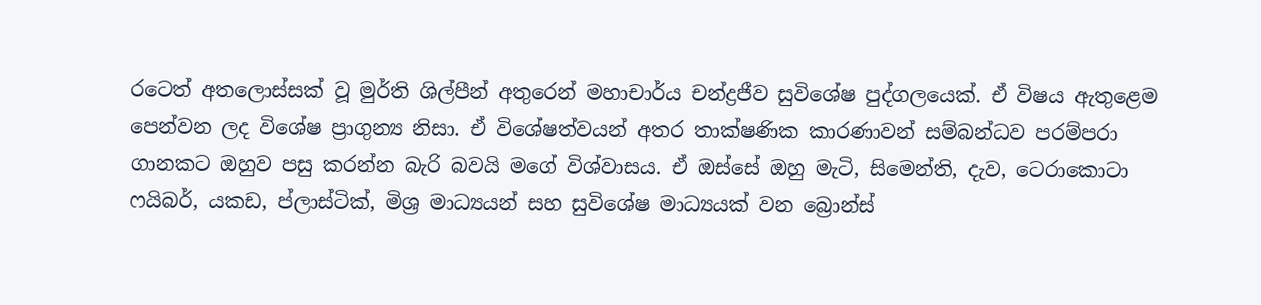රටෙත් අතලොස්සක් වූ මුර්ති ශිල්පීන් අතුරෙන් මහාචාර්ය චන්ද්‍රජීව සුවිශේෂ පුද්ගලයෙක්. ඒ විෂය ඇතුළෙම පෙන්වන ලද විශේෂ ප්‍රාගුන්‍ය නිසා. ඒ විශේෂත්වයන් අතර තාක්ෂණික කාරණාවන් සම්බන්ධව පරම්පරා ගානකට ඔහුව පසු කරන්න බැරි බවයි මගේ විශ්වාසය. ඒ ඔස්සේ ඔහු මැටි, සිමෙන්ති, දැව, ටෙරාකොටා ෆයිබර්, යකඩ, ප්ලාස්ටික්, මිශ්‍ර මාධ්‍යයන් සහ සුවිශේෂ මාධ්‍යයක් වන බ්‍රොන්ස්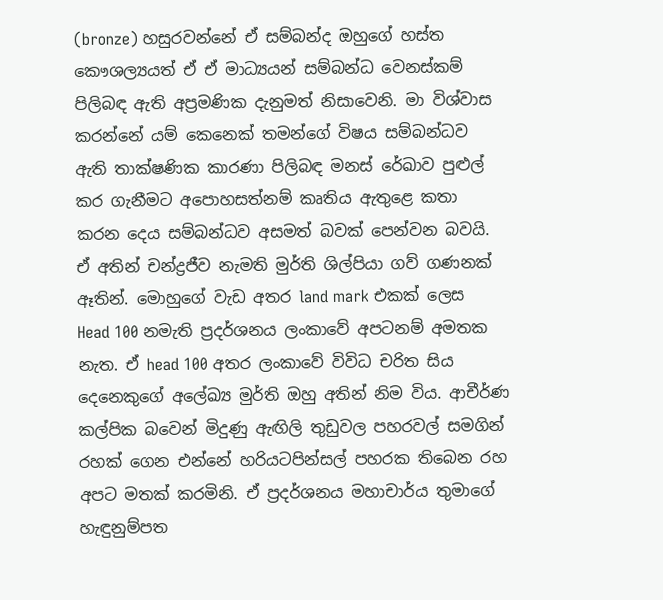(bronze) හසුරවන්නේ ඒ සම්බන්ද ඔහුගේ හස්ත කෞශල්‍යයත් ඒ ඒ මාධ්‍යයන් සම්බන්ධ වෙනස්කම් පිලිබඳ ඇති අප්‍රමණික දැනුමත් නිසාවෙනි. මා විශ්වාස කරන්නේ යම් කෙනෙක් තමන්ගේ විෂය සම්බන්ධව ඇති තාක්ෂණික කාරණා පිලිබඳ මනස් රේඛාව පුළුල් කර ගැනීමට අපොහසත්නම් කෘතිය ඇතුළෙ කතා කරන දෙය සම්බන්ධව අසමත් බවක් පෙන්වන බවයි. ඒ අතින් චන්ද්‍රජීව නැමති මුර්ති ශිල්පියා ගව් ගණනක් ඈතින්. මොහුගේ වැඩ අතර land mark එකක් ලෙස Head 100 නමැති ප්‍රදර්ශනය ලංකාවේ අපටනම් අමතක නැත. ඒ head 100 අතර ලංකාවේ විවිධ චරිත සිය දෙනෙකුගේ අලේඛ්‍ය මුර්ති ඔහු අතින් නිම විය. ආචීර්ණ කල්පික බවෙන් මිදුණු ඇඟිලි තුඩුවල පහරවල් සමගින් රහක් ගෙන එන්නේ හරියටපින්සල් පහරක තිබෙන රහ අපට මතක් කරමිනි. ඒ ප්‍රදර්ශනය මහාචාර්ය තුමාගේ හැඳුනුම්පත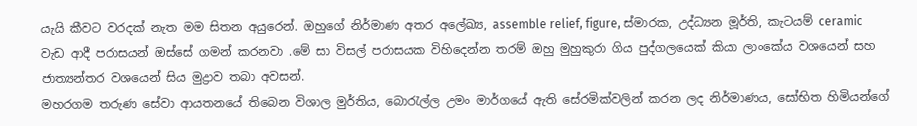යැයි කීවට වරදක් නැත මම සිතන අයුරෙන්. ඔහුගේ නිර්මාණ අතර අලේඛ්‍ය, assemble relief, figure, ස්මාරක, උද්ධ්‍යන මූර්ති, කැටයම් ceramic වැඩ ආදී පරාසයන් ඔස්සේ ගමන් කරනවා .මේ සා විසල් පරාසයක විහිදෙන්න තරම් ඔහු මුහුකුරා ගිය පුද්ගලයෙක් කියා ලාංකේය වශයෙන් සහ ජාත්‍යන්තර වශයෙන් සිය මුද්‍රාව තබා අවසන්.
මහරගම තරුණ සේවා ආයතනයේ තිබෙන විශාල මුර්තිය, බොරැල්ල උමං මාර්ගයේ ඇති සේරමික්වලින් කරන ලද නිර්මාණය, සෝභිත හිමියන්ගේ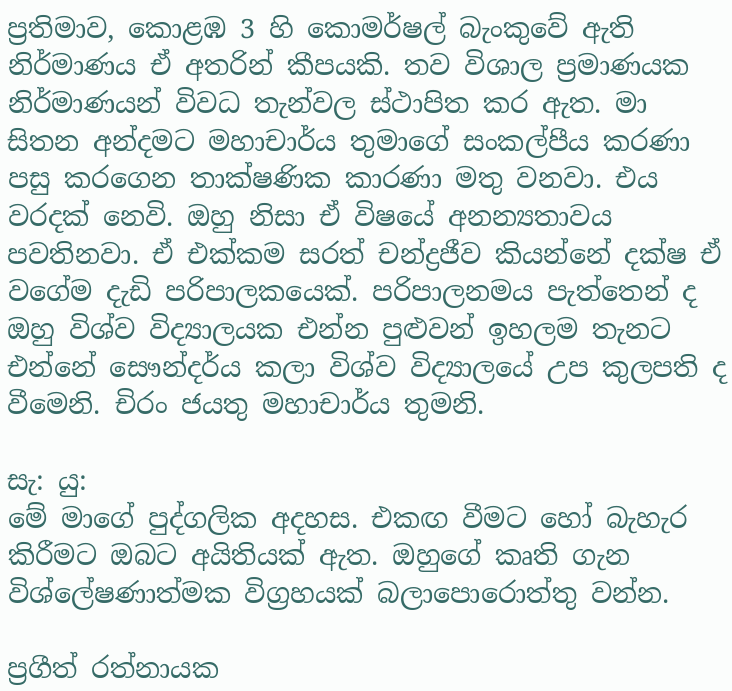ප්‍රතිමාව, කොළඹ 3 හි කොමර්ෂල් බැංකුවේ ඇති නිර්මාණය ඒ අතරින් කීපයකි. තව විශාල ප්‍රමාණයක නිර්මාණයන් විවධ තැන්වල ස්ථාපිත කර ඇත. මා සිතන අන්දමට මහාචාර්ය තුමාගේ සංකල්පීය කරණා පසු කරගෙන තාක්ෂණික කාරණා මතු වනවා. එය වරදක් නෙවි. ඔහු නිසා ඒ විෂයේ අනන්‍යතාවය පවතිනවා. ඒ එක්කම සරත් චන්ද්‍රජීව කියන්නේ දක්ෂ ඒ වගේම දැඩි පරිපාලකයෙක්. පරිපාලනමය පැත්තෙන් ද ඔහු විශ්ව විද්‍යාලයක එන්න පුළුවන් ඉහලම තැනට එන්නේ සෞන්දර්ය කලා විශ්ව විද්‍යාලයේ උප කුලපති ද වීමෙනි. චිරං ජයතු මහාචාර්ය තුමනි.

සැ: යු:
මේ මාගේ පුද්ගලික අදහස. එකඟ වීමට හෝ බැහැර කිරීමට ඔබට අයිතියක් ඇත. ඔහුගේ කෘති ගැන විශ්ලේෂණාත්මක විග්‍රහයක් බලාපොරොත්තු වන්න.

ප්‍රගීත් රත්නායක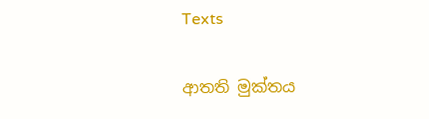Texts

ආතති මුක්තය